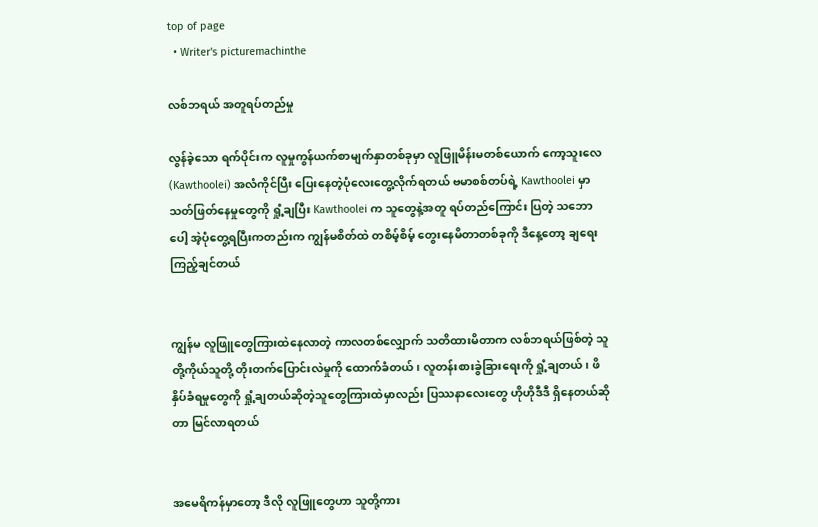top of page
  • Writer's picturemachinthe

လစ်ဘရယ် အတူရပ်တည်မှု

လွန်ခဲ့သော ရက်ပိုင်းက လူမှုကွန်ယက်စာမျက်နှာတစ်ခုမှာ လူဖြူမိန်းမတစ်ယောက် ကော့သူးလေ (Kawthoolei) အလံကိုင်ပြီး ပြေးနေတဲ့ပုံလေးတွေ့လိုက်ရတယ် ဗမာစစ်တပ်ရဲ့ Kawthoolei မှာ သတ်ဖြတ်နေမှုတွေကို ရှုံ့ချပြီး Kawthoolei က သူတွေနဲ့အတူ ရပ်တည်ကြောင်း ပြတဲ့ သဘောပေါ့ အဲ့ပုံတွေ့ရပြီးကတည်းက ကျွန်မစိတ်ထဲ တစိမ့်စိမ့် တွေးနေမိတာတစ်ခုကို ဒီနေ့တော့ ချရေးကြည့်ချင်တယ်


ကျွန်မ လူဖြူတွေကြားထဲနေလာတဲ့ ကာလတစ်လျှောက် သတိထားမိတာက လစ်ဘရယ်ဖြစ်တဲ့ သူတို့ကိုယ်သူတို့ တိုးတက်ပြောင်းလဲမှုကို ထောက်ခံတယ်၊ လူတန်းစားခွဲခြားရေးကို ရှုံ့ချတယ်၊ ဖိနှိပ်ခံရမှုတွေကို ရှုံ့ချတယ်ဆိုတဲ့သူတွေကြားထဲမှာလည်း ပြဿနာလေးတွေ ဟိုဟိုဒီဒီ ရှိနေတယ်ဆိုတာ မြင်လာရတယ်


အမေရိကန်မှာတော့ ဒီလို လူဖြူတွေဟာ သူတို့ကား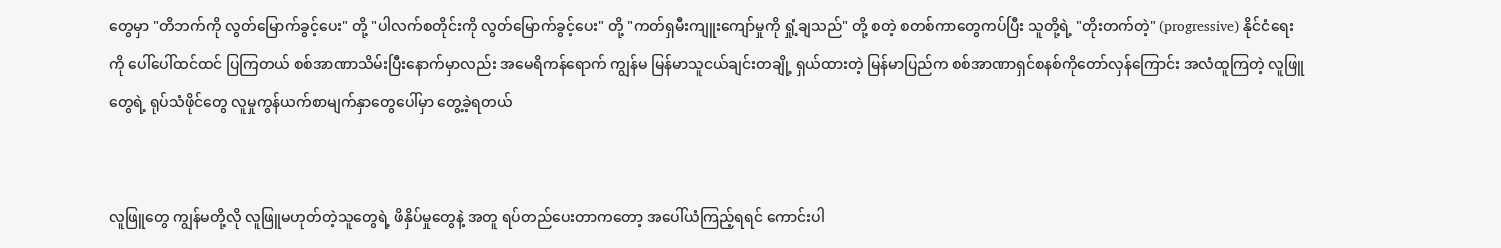တွေမှာ "တိဘက်ကို လွတ်မြောက်ခွင့်ပေး" တို့ "ပါလက်စတိုင်းကို လွတ်မြောက်ခွင့်ပေး" တို့ "ကတ်ရှမီးကျူးကျော်မှုကို ရှုံ့ချသည်" တို့ စတဲ့ စတစ်ကာတွေကပ်ပြီး သူတို့ရဲ့ "တိုးတက်တဲ့" (progressive) နိုင်ငံရေးကို ပေါ်ပေါ်ထင်ထင် ပြကြတယ် စစ်အာဏာသိမ်းပြီးနောက်မှာလည်း အမေရိကန်ရောက် ကျွန်မ မြန်မာသူငယ်ချင်းတချို့ ရှယ်ထားတဲ့ မြန်မာပြည်က စစ်အာဏာရှင်စနစ်ကိုတော်လှန်ကြောင်း အလံထူကြတဲ့ လူဖြူတွေရဲ့ ရုပ်သံဖိုင်တွေ လူမှုကွန်ယက်စာမျက်နှာတွေပေါ်မှာ တွေ့ခဲ့ရတယ်


လူဖြူတွေ ကျွန်မတို့လို လူဖြူမဟုတ်တဲ့သူတွေရဲ့ ဖိနှိပ်မှုတွေနဲ့ အတူ ရပ်တည်ပေးတာကတော့ အပေါ်ယံကြည့်ရရင် ကောင်းပါ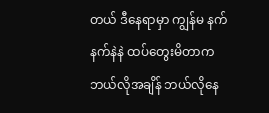တယ် ဒီနေရာမှာ ကျွန်မ နက်နက်နဲနဲ ထပ်တွေးမိတာက ဘယ်လိုအချိန် ဘယ်လိုနေ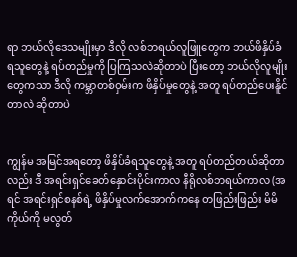ရာ ဘယ်လိုဒေသမျိုးမှာ ဒီလို လစ်ဘရယ်လူဖြူတွေက ဘယ်ဖိနှိပ်ခံရသူတွေနဲ့ ရပ်တည်မှုကို ပြကြသလဲဆိုတာပဲ ပြီးတော့ ဘယ်လိုလူမျိုးတွေကသာ ဒီလို ကမ္ဘာတစ်ဝှမ်းက ဖိနှိပ်မှုတွေနဲ့ အတူ ရပ်တည်ပေးနိူင်တာလဲ ဆိုတာပဲ


ကျွန်မ အမြင်အရတော့ ဖိနှိပ်ခံရသူတွေနဲ့ အတူ ရပ်တည်တယ်ဆိုတာလည်း ဒီ အရင်းရှင်ခေတ်နှောင်းပိုင်းကာလ နီရိုလစ်ဘရယ်ကာလ (အရင် အရင်းရှင်စနစ်ရဲ့ ဖိနှိပ်မှုလက်‌အောက်ကနေ တဖြည်းဖြည်း မိမိကိုယ်ကို မလွတ်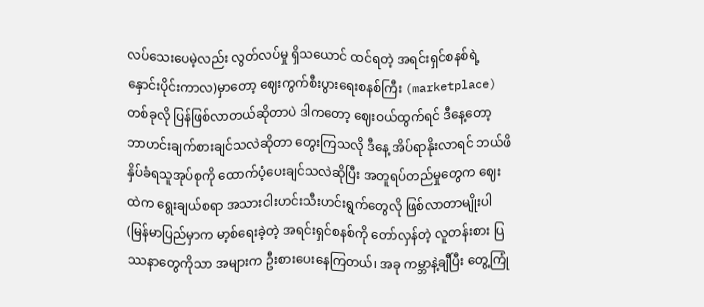လပ်သေးပေမဲ့လည်း လွတ်လပ်မှု ရှိသယောင် ထင်ရတဲ့ အရင်းရှင်စနစ်ရဲ့ နှောင်းပိုင်းကာလ)မှာတော့ ဈေးကွက်စီးပွားရေးစနစ်ကြီး (marketplace) တစ်ခုလို ပြန်ဖြစ်လာတယ်ဆိုတာပဲ ဒါကတော့ ဈေးဝယ်ထွက်ရင် ဒီနေ့တော့ ဘာဟင်းချက်စားချင်သလဲဆိုတာ တွေးကြသလို ဒီနေ့ အိပ်ရာနိုးလာရင် ဘယ်ဖိနှိပ်ခံရသူအုပ်စုကို ထောက်ပံ့ပေးချင်သလဲဆိုပြီး အတူရပ်တည်မှုတွေက ဈေးထဲက ရွေးချယ်စရာ အသားငါးဟင်းသီးဟင်းရွက်တွေလို ဖြစ်လာတာမျိုးပါ (မြန်မာပြည်မှာက မာ့စ်ရေးခဲ့တဲ့ အရင်းရှင်စနစ်ကို တော်လှန်တဲ့ လူတန်းစား ပြဿနာတွေကိုသာ အများက ဦးစားပေးနေကြတယ်၊ အခု ကမ္ဘာနဲ့ချီပြီး တွေ့ကြုံ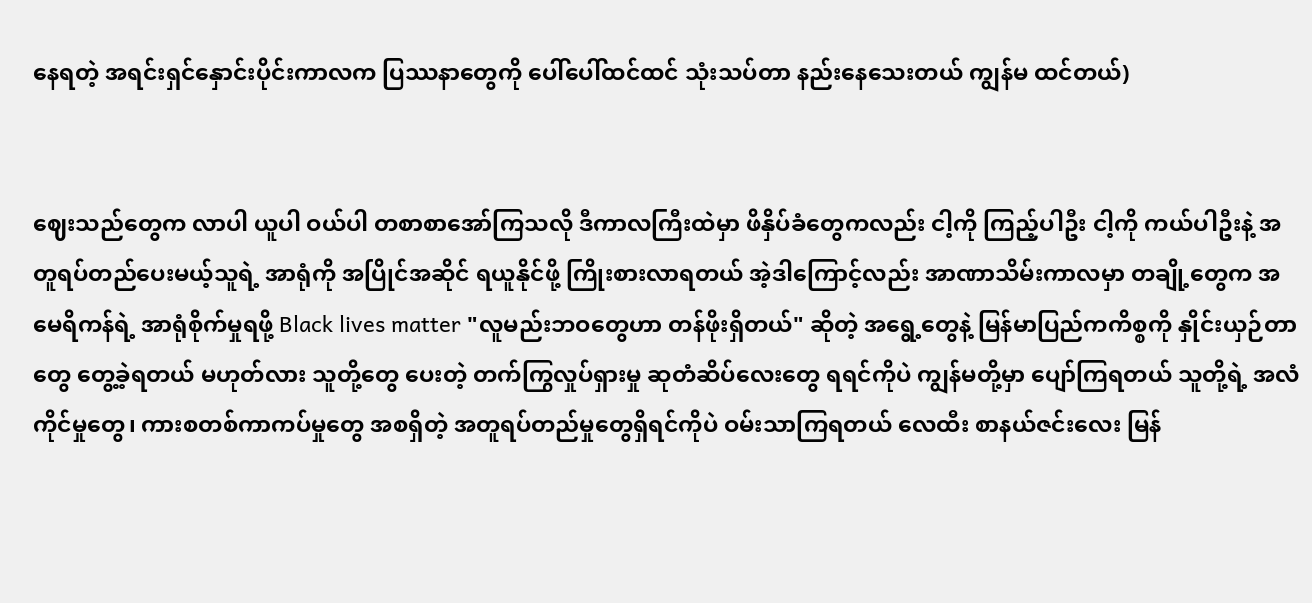နေရတဲ့ အရင်းရှင်နှောင်းပိုင်းကာလက ပြဿနာတွေကို ပေါ်ပေါ်ထင်ထင် သုံးသပ်တာ နည်းနေသေးတယ် ကျွန်မ ထင်တယ်)


ဈေးသည်တွေက လာပါ ယူပါ ဝယ်ပါ တစာစာအော်ကြသလို ဒီကာလကြီးထဲမှာ ဖိနှိပ်ခံတွေကလည်း ငါ့ကို ကြည့်ပါဦး ငါ့ကို ကယ်ပါဦးနဲ့ အတူရပ်တည်ပေးမယ့်သူရဲ့ အာရုံကို အပြိုင်အဆိုင် ရယူနိုင်ဖို့ ကြိုးစားလာရတယ် အဲ့ဒါကြောင့်လည်း အာဏာသိမ်းကာလမှာ တချို့တွေက အမေရိကန်ရဲ့ အာရုံစိုက်မှုရဖို့ Black lives matter "လူမည်းဘဝတွေဟာ တန်ဖိုးရှိတယ်" ဆိုတဲ့ အရွေ့တွေနဲ့ မြန်မာပြည်ကကိစ္စကို နှိုင်းယှဉ်တာတွေ တွေ့ခဲ့ရတယ် မဟုတ်လား သူတို့တွေ ပေးတဲ့ တက်ကြွလှုပ်ရှားမှု ဆုတံဆိပ်လေးတွေ ရရင်ကိုပဲ ကျွန်မတို့မှာ ပျော်ကြရတယ် သူတို့ရဲ့ အလံကိုင်မှု‌တွေ၊ ကားစတစ်ကာကပ်မှုတွေ အစရှိတဲ့ အတူရပ်တည်မှုတွေရှိရင်ကိုပဲ ဝမ်း‌သာကြရတယ် လေထီး စာနယ်ဇင်းလေး မြန်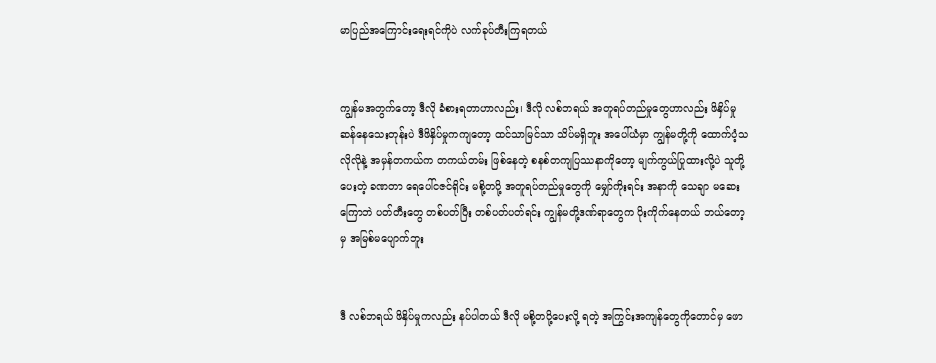မာပြည်အကြောင်းရေးရင်ကိုပဲ လက်ခုပ်တီးကြရတယ်


ကျွန်မအတွက်တော့ ဒီလို ခံစားရတာဟာလည်း၊ ဒီလို လစ်ဘရယ် အတူရပ်တည်မှုတွေဟာလည်း ဖိနှိပ်မှုဆန်နေသေးတုန်းပဲ ဒီဖိနှိပ်မှုကကျ‌တော့ ထင်သာမြင်သာ သိပ်မရှိဘူး အပေါ်ယံမှာ ကျွန်မတို့ကို ထောက်ပံ့သလိုလိုနဲ့ အမှန်တကယ်က တကယ်တမ်း ဖြစ်နေတဲ့ စနစ်တကျပြဿနာကိုတော့ မျက်ကွယ်ပြုထားလို့ပဲ သူတို့ပေးတဲ့ ခဏတာ ရေပေါ်ငဇင်ရိုင်း မစို့တပို့ အတူရပ်တည်မှုတွေကို မျှော်ကိုးရင်း အနာကို သေချာ မဆေးကြောဘဲ ပတ်တီးတွေ တစ်ပတ်ပြီး တစ်ပတ်ပတ်ရင်း ကျွန်မတို့ဒဏ်ရာတွေက ပိုးကိုက်နေတယ် ဘယ်တော့မှ အမြစ်မပျောက်ဘူး


ဒီ လစ်ဘရယ် ဖိနှိပ်မှုကလည်း နပ်ပါတယ် ဒီလို မစို့တပို့ပေးလို့ ရတဲ့ အကြွင်းအကျန်တွေကိုတောင်မှ ဖော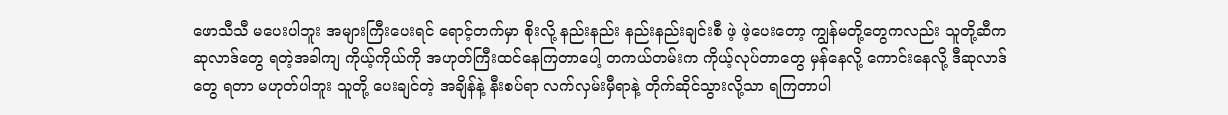ဖောသီသီ မပေးပါဘူး အများကြီးပေးရင် ရောင့်တက်မှာ စိုးလို့ နည်းနည်း နည်းနည်းချင်းစီ ဖဲ့ ဖဲ့ပေးတော့ ကျွန်မတို့တွေကလည်း သူတို့ဆီက ဆုလာဒ်တွေ ရတဲ့အခါကျ ကိုယ့်ကိုယ်ကို အဟုတ်ကြီးထင်နေကြတာပေါ့ တကယ်တမ်းက ကိုယ့်လုပ်တာတွေ မှန်နေလို့ ကောင်းနေလို့ ဒီဆုလာဒ်တွေ ရတာ မဟုတ်ပါဘူး သူတို့ ပေးချင်တဲ့ အချိန်နဲ့ နီးစပ်ရာ လက်လှမ်းမှီရာနဲ့ တိုက်ဆိုင်သွားလို့သာ ရကြတာပါ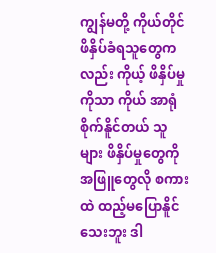ကျွန်မတို့ ကိုယ်တိုင်ဖိနှိပ်ခံရသူတွေကလည်း ကိုယ့် ဖိနှိပ်မှုကိုသာ ကိုယ် အာရုံစိုက်နိူင်တယ် သူများ ဖိနှိပ်မှုတွေကို အဖြူတွေလို စကားထဲ ထည့်မပြောနိူင်သေးဘူး ဒါ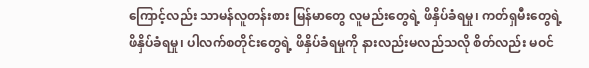ကြောင့်လည်း သာမန်လူတန်းစား မြန်မာတွေ လူမည်းတွေရဲ့ ဖိနှိပ်ခံရမှု၊ ကတ်ရှမီးတွေရဲ့ ဖိနှိပ်ခံရမှု၊ ပါလက်စတိုင်းတွေရဲ့ ဖိနှိပ်ခံရမှုကို နားလည်းမလည်သလို စိတ်လည်း မဝင်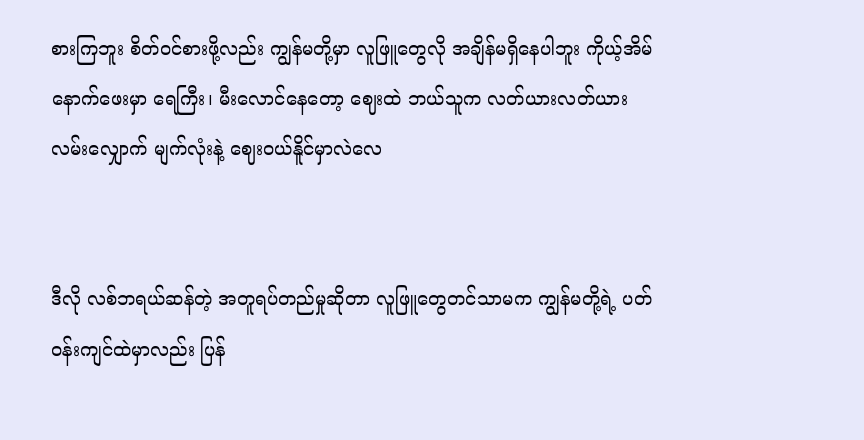စားကြဘူး စိတ်ဝင်စားဖို့လည်း ကျွန်မတို့မှာ လူဖြူတွေလို အချိန်မရှိ‌နေပါဘူး ကိုယ့်အိမ်နောက်ဖေးမှာ ရေကြီး၊ မီးလောင်နေတော့ ဈေးထဲ ဘယ်သူက လတ်ယားလတ်ယား လမ်းလျှောက် မျက်လုံးနဲ့ ဈေးဝယ်နိူင်မှာလဲလေ


ဒီလို လစ်ဘရယ်ဆန်တဲ့ အတူရပ်တည်မှု‌ဆိုတာ လူဖြူတွေတင်သာမက ကျွန်မတို့ရဲ့ ပတ်ဝန်းကျင်ထဲမှာလည်း ပြန်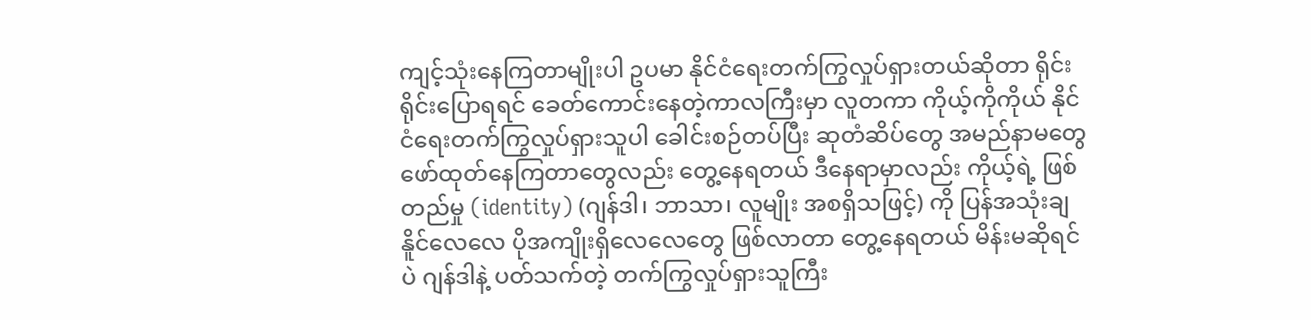ကျင့်သုံးနေကြတာမျိုးပါ ဥပမာ နိုင်ငံရေးတက်ကြွလှုပ်ရှားတယ်ဆိုတာ ရိုင်းရိုင်းပြောရရင် ခေတ်ကောင်းနေတဲ့ကာလကြီးမှာ လူတကာ ကိုယ့်ကိုကိုယ် နိုင်ငံရေးတက်ကြွလှုပ်ရှားသူပါ ခေါင်းစဉ်တပ်ပြီး ဆုတံဆိပ်တွေ အမည်နာမတွေ ဖော်ထုတ်နေကြတာတွေလည်း တွေ့နေရတယ် ဒီနေရာမှာလည်း ကိုယ့်ရဲ့ ဖြစ်တည်မှု (identity) (ဂျန်ဒါ၊ ဘာသာ၊ လူမျိုး အစရှိသဖြင့်) ကို ပြန်အသုံးချနိူင်လေလေ ပိုအကျိုးရှိလေလေတွေ ဖြစ်လာ‌တာ တွေ့နေရတယ် မိန်းမဆိုရင်ပဲ ဂျန်ဒါနဲ့ ပတ်သက်တဲ့ တက်ကြွလှုပ်ရှားသူကြီး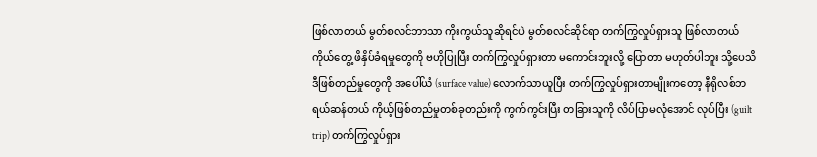ဖြစ်လာတယ် မွတ်စလင်ဘာသာ ကိုးကွယ်သူဆိုရင်ပဲ မွတ်စလင်ဆိုင်ရာ တက်ကြွလှုပ်ရှားသူ ဖြစ်လာတယ် ကိုယ်တွေ့ ဖိနှိပ်ခံရမှုတွေကို ဗဟိုပြုပြီး တက်ကြွလှုပ်ရှားတာ မကောင်းဘူးလို့ ပြောတာ မဟုတ်ပါဘူး သို့ပေသိ ဒီဖြစ်တည်မှုတွေကို အပေါ်ယံ (surface value) လောက်သာယူပြီး တက်ကြွလှုပ်ရှားတာမျိုးကတော့ နီရိုလစ်ဘရယ်ဆန်တယ် ကိုယ့်ဖြစ်တည်မှုတစ်ခုတည်းကို ကွက်ကွင်းပြီး တခြားသူကို လိပ်ပြာမလုံအောင် လုပ်ပြီး (guilt trip) တက်ကြွလှုပ်ရှား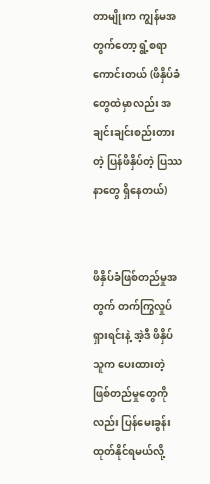တာမျိုးက ကျွန်မအတွက်တော့ ရွံ့စရာကောင်းတယ် (ဖိနှိပ်ခံတွေထဲမှာလည်း အချင်းချင်းစည်းတားတဲ့ ပြန်ဖိနှိပ်တဲ့ ပြဿနာတွေ ရှိနေတယ်)


ဖိနှိပ်ခံဖြစ်တည်မှုအတွက် တက်ကြွလှုပ်ရှားရင်းနဲ့ အဲ့ဒီ ဖိနှိပ်သူက ပေးထားတဲ့ ဖြစ်တည်မှုတွေကိုလည်း ပြန်မေးခွန်းထုတ်နိုင်ရမယ်လို့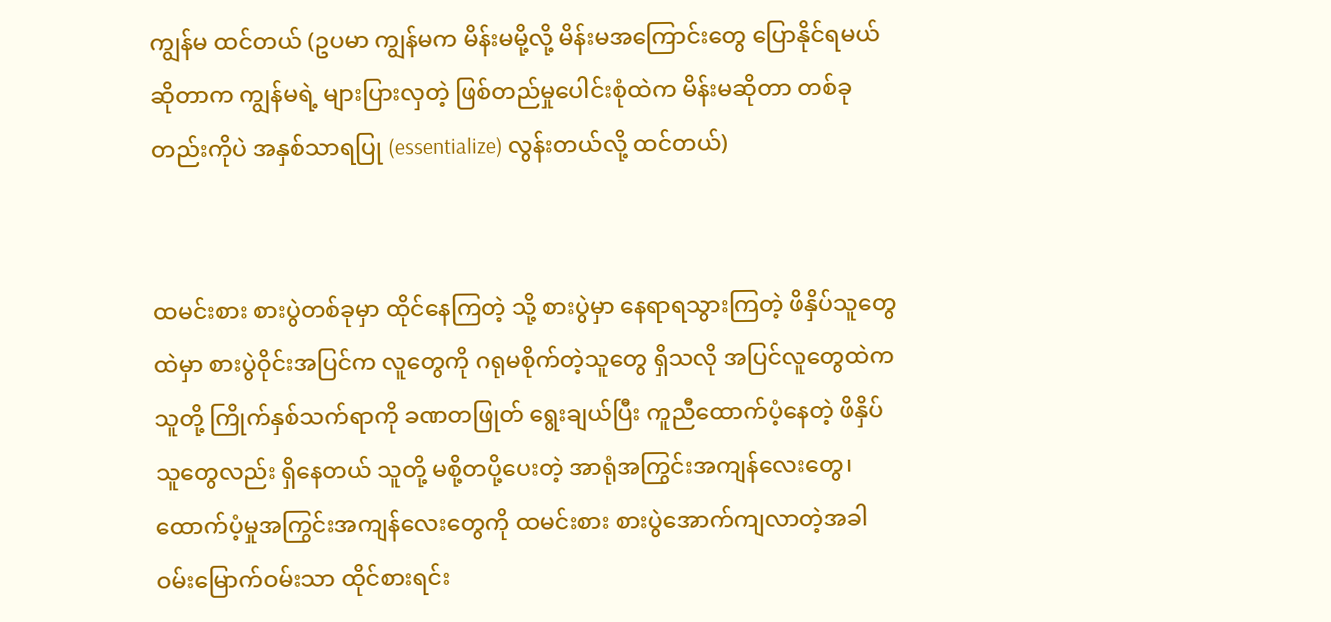ကျွန်မ ထင်တယ် (ဥပမာ ကျွန်မက မိန်းမမို့လို့ မိန်းမအကြောင်းတွေ ပြောနိုင်ရမယ်ဆိုတာက ကျွန်မရဲ့ များပြားလှတဲ့ ဖြစ်တည်မှုပေါင်းစုံထဲက မိန်းမဆိုတာ တစ်ခုတည်းကိုပဲ အနှစ်သာရပြု (essentialize) လွန်းတယ်လို့ ထင်တယ်)


ထမင်းစား စားပွဲတစ်ခုမှာ ထိုင်နေကြတဲ့ သို့ စားပွဲမှာ နေရာရသွားကြတဲ့ ဖိနှိပ်သူတွေထဲမှာ စားပွဲဝိုင်းအပြင်က လူတွေကို ဂရုမစိုက်တဲ့သူတွေ ရှိသလို အပြင်လူတွေထဲက သူတို့ ကြိုက်နှစ်သက်ရာကို ခဏတဖြုတ် ရွေးချယ်ပြီး ကူညီထောက်ပံ့နေတဲ့ ဖိနှိပ်သူတွေလည်း ရှိနေတယ် သူတို့ မစို့တပို့ပေးတဲ့ အာရုံအကြွင်းအကျန်လေးတွေ၊ ထောက်ပံ့မှုအကြွင်းအကျန်လေးတွေကို ထမင်းစား စားပွဲအောက်ကျလာတဲ့အခါ ဝမ်းမြောက်ဝမ်းသာ ထိုင်စားရင်း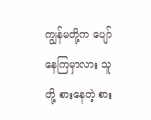ကျွန်မတို့က ပျော်နေကြမှာလား သူတို့ စားနေတဲ့ စား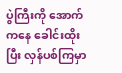ပွဲကြီးကို အောက်ကနေ ခေါင်းထိုးပြီး လှန်ပစ်ကြမှာ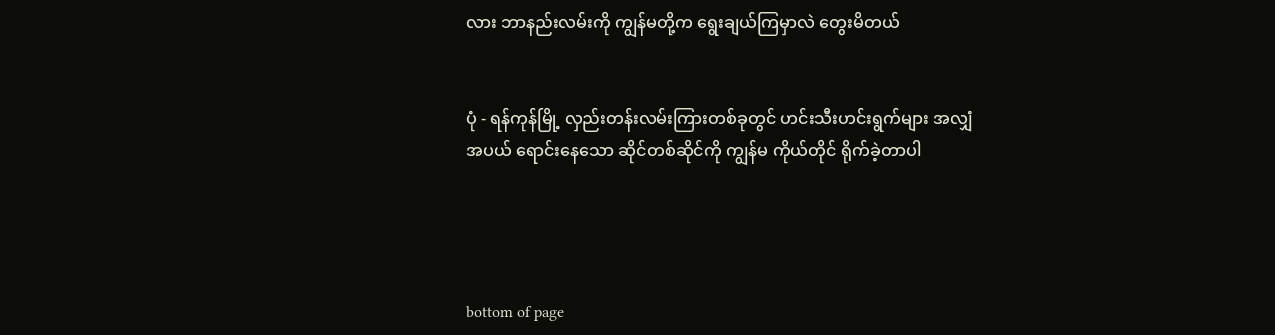လား ဘာနည်းလမ်းကို ကျွန်မတို့က ရွေးချယ်ကြမှာလဲ တွေးမိတယ်


ပုံ - ရန်ကုန်မြို့ လှည်းတန်း‌လမ်းကြားတစ်ခုတွင် ဟင်းသီးဟင်းရွက်များ အလျှံအပယ် ရောင်းနေသော ဆိုင်တစ်ဆိုင်ကို ကျွန်မ ကိုယ်တိုင် ရိုက်ခဲ့တာပါ




bottom of page